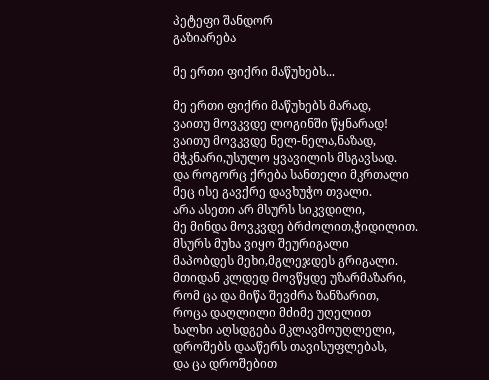პეტეფი შანდორ
გაზიარება

მე ერთი ფიქრი მაწუხებს...

მე ერთი ფიქრი მაწუხებს მარად,
ვაითუ მოვკვდე ლოგინში წყნარად!
ვაითუ მოვკვდე ნელ-ნელა,ნაზად,
მჭკნარი,უსულო ყვავილის მსგავსად.
და როგორც ქრება სანთელი მკრთალი
მეც ისე გავქრე დავხუჭო თვალი.
არა ასეთი არ მსურს სიკვდილი,
მე მინდა მოვკვდე ბრძოლით,ჭიდილით.
მსურს მუხა ვიყო შეურიგალი
მაპობდეს მეხი,მგლეჯდეს გრიგალი.
მთიდან კლდედ მოვწყდე უზარმაზარი,
რომ ცა და მიწა შევძრა ზანზარით,
როცა დაღლილი მძიმე უღელით
ხალხი აღსდგება მკლავმოუღლელი,
დროშებს დააწერს თავისუფლებას,
და ცა დროშებით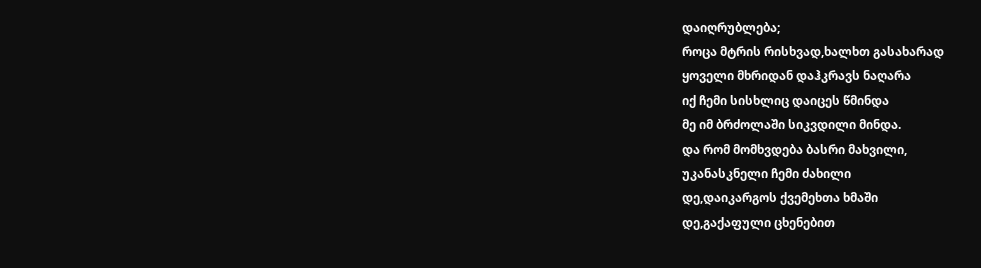დაიღრუბლება;
როცა მტრის რისხვად,ხალხთ გასახარად
ყოველი მხრიდან დაჰკრავს ნაღარა
იქ ჩემი სისხლიც დაიცეს წმინდა
მე იმ ბრძოლაში სიკვდილი მინდა.
და რომ მომხვდება ბასრი მახვილი,
უკანასკნელი ჩემი ძახილი
დე,დაიკარგოს ქვემეხთა ხმაში
დე,გაქაფული ცხენებით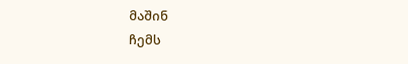მაშინ
ჩემს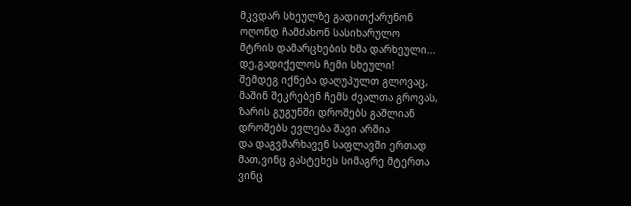მკვდარ სხეულზე გადითქარუნონ
ოღონდ ჩამძახონ სასიხარულო
მტრის დამარცხების ხმა დარხეული...
დე,გადიქელოს ჩემი სხეული!
შემდეგ იქნება დაღუპულთ გლოვაც,
მაშინ შეკრებენ ჩემს ძვალთა გროვას,
ზარის გუგუნში დროშებს გაშლიან
დროშებს ევლება შავი არშია
და დაგვმარხავენ საფლავში ერთად
მათ,ვინც გასტეხეს სიმაგრე მტერთა
ვინც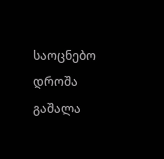საოცნებო დროშა გაშალა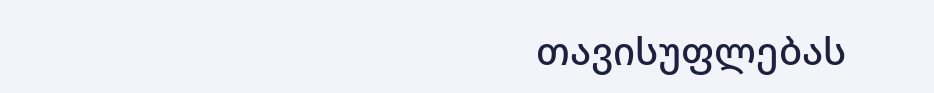თავისუფლებას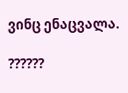ვინც ენაცვალა.

??????